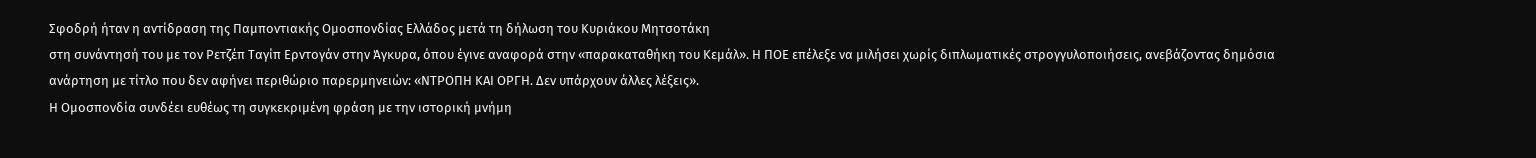Σφοδρή ήταν η αντίδραση της Παμποντιακής Ομοσπονδίας Ελλάδος μετά τη δήλωση του Κυριάκου Μητσοτάκη
στη συνάντησή του με τον Ρετζέπ Ταγίπ Ερντογάν στην Άγκυρα, όπου έγινε αναφορά στην «παρακαταθήκη του Κεμάλ». Η ΠΟΕ επέλεξε να μιλήσει χωρίς διπλωματικές στρογγυλοποιήσεις, ανεβάζοντας δημόσια ανάρτηση με τίτλο που δεν αφήνει περιθώριο παρερμηνειών: «ΝΤΡΟΠΗ ΚΑΙ ΟΡΓΗ. Δεν υπάρχουν άλλες λέξεις».
Η Ομοσπονδία συνδέει ευθέως τη συγκεκριμένη φράση με την ιστορική μνήμη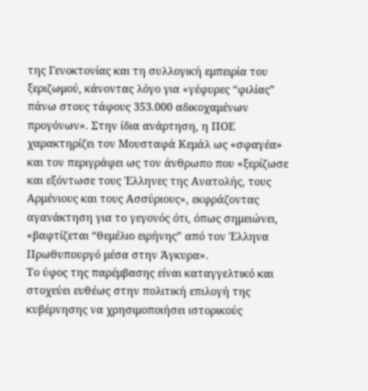της Γενοκτονίας και τη συλλογική εμπειρία του ξεριζωμού, κάνοντας λόγο για «γέφυρες “φιλίας” πάνω στους τάφους 353.000 αδικοχαμένων προγόνων». Στην ίδια ανάρτηση, η ΠΟΕ χαρακτηρίζει τον Μουσταφά Κεμάλ ως «σφαγέα» και τον περιγράφει ως τον άνθρωπο που «ξερίζωσε και εξόντωσε τους Έλληνες της Ανατολής, τους Αρμένιους και τους Ασσύριους», εκφράζοντας αγανάκτηση για το γεγονός ότι, όπως σημειώνει, «βαφτίζεται “θεμέλιο ειρήνης” από τον Έλληνα Πρωθυπουργό μέσα στην Άγκυρα».
Το ύφος της παρέμβασης είναι καταγγελτικό και στοχεύει ευθέως στην πολιτική επιλογή της κυβέρνησης να χρησιμοποιήσει ιστορικούς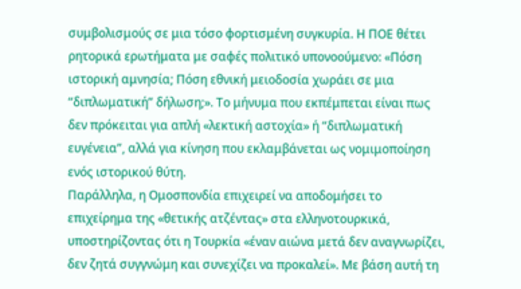συμβολισμούς σε μια τόσο φορτισμένη συγκυρία. Η ΠΟΕ θέτει ρητορικά ερωτήματα με σαφές πολιτικό υπονοούμενο: «Πόση ιστορική αμνησία; Πόση εθνική μειοδοσία χωράει σε μια “διπλωματική” δήλωση;». Το μήνυμα που εκπέμπεται είναι πως δεν πρόκειται για απλή «λεκτική αστοχία» ή “διπλωματική ευγένεια”, αλλά για κίνηση που εκλαμβάνεται ως νομιμοποίηση ενός ιστορικού θύτη.
Παράλληλα, η Ομοσπονδία επιχειρεί να αποδομήσει το επιχείρημα της «θετικής ατζέντας» στα ελληνοτουρκικά, υποστηρίζοντας ότι η Τουρκία «έναν αιώνα μετά δεν αναγνωρίζει, δεν ζητά συγγνώμη και συνεχίζει να προκαλεί». Με βάση αυτή τη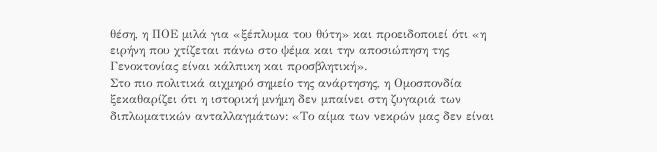θέση, η ΠΟΕ μιλά για «ξέπλυμα του θύτη» και προειδοποιεί ότι «η ειρήνη που χτίζεται πάνω στο ψέμα και την αποσιώπηση της Γενοκτονίας είναι κάλπικη και προσβλητική».
Στο πιο πολιτικά αιχμηρό σημείο της ανάρτησης, η Ομοσπονδία ξεκαθαρίζει ότι η ιστορική μνήμη δεν μπαίνει στη ζυγαριά των διπλωματικών ανταλλαγμάτων: «Το αίμα των νεκρών μας δεν είναι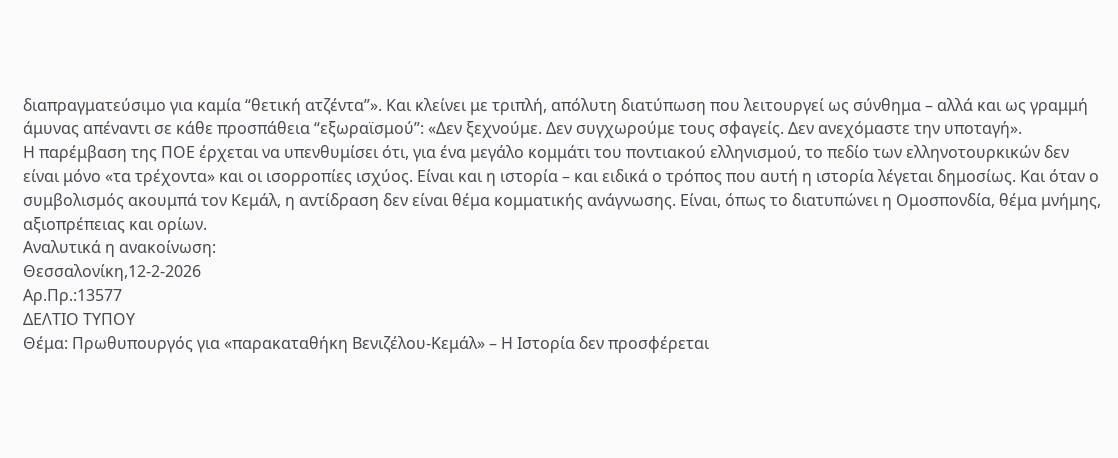διαπραγματεύσιμο για καμία “θετική ατζέντα”». Και κλείνει με τριπλή, απόλυτη διατύπωση που λειτουργεί ως σύνθημα – αλλά και ως γραμμή άμυνας απέναντι σε κάθε προσπάθεια “εξωραϊσμού”: «Δεν ξεχνούμε. Δεν συγχωρούμε τους σφαγείς. Δεν ανεχόμαστε την υποταγή».
Η παρέμβαση της ΠΟΕ έρχεται να υπενθυμίσει ότι, για ένα μεγάλο κομμάτι του ποντιακού ελληνισμού, το πεδίο των ελληνοτουρκικών δεν είναι μόνο «τα τρέχοντα» και οι ισορροπίες ισχύος. Είναι και η ιστορία – και ειδικά ο τρόπος που αυτή η ιστορία λέγεται δημοσίως. Και όταν ο συμβολισμός ακουμπά τον Κεμάλ, η αντίδραση δεν είναι θέμα κομματικής ανάγνωσης. Είναι, όπως το διατυπώνει η Ομοσπονδία, θέμα μνήμης, αξιοπρέπειας και ορίων.
Αναλυτικά η ανακοίνωση:
Θεσσαλονίκη,12-2-2026
Αρ.Πρ.:13577
ΔΕΛΤΙΟ ΤΥΠΟΥ
Θέμα: Πρωθυπουργός για «παρακαταθήκη Βενιζέλου-Κεμάλ» – Η Ιστορία δεν προσφέρεται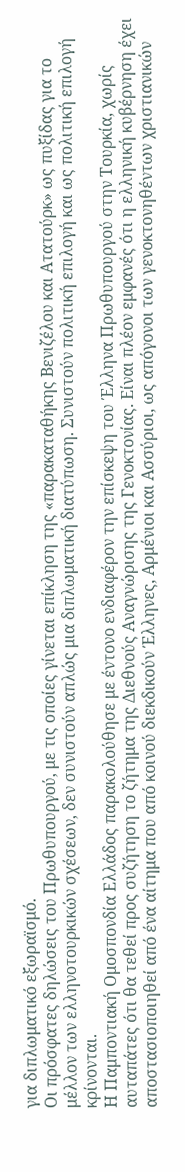για διπλωματικό εξωραϊσμό.
Οι πρόσφατες δηλώσεις του Πρωθυπουργού, με τις οποίες γίνεται επίκληση της «παρακαταθήκης Βενιζέλου και Ατατούρκ» ως πυξίδας για το μέλλον των ελληνοτουρκικών σχέσεων, δεν συνιστούν απλώς μια διπλωματική διατύπωση. Συνιστούν πολιτική επιλογή και ως πολιτική επιλογή κρίνονται.
Η Παμποντιακή Ομοσπονδία Ελλάδος παρακολούθησε με έντονο ενδιαφέρον την επίσκεψη του Έλληνα Πρωθυπουργού στην Τουρκία, χωρίς αυταπάτες ότι θα τεθεί προς συζήτηση το ζήτημα της Διεθνούς Αναγνώρισης της Γενοκτονίας. Είναι πλέον εμφανές ότι η ελληνική κυβέρνηση έχει αποστασιοποιηθεί από ένα αίτημα που από κοινού διεκδικούν Έλληνες, Αρμένιοι και Ασσύριοι, ως απόγονοι των γενοκτονηθέντων χριστιανικών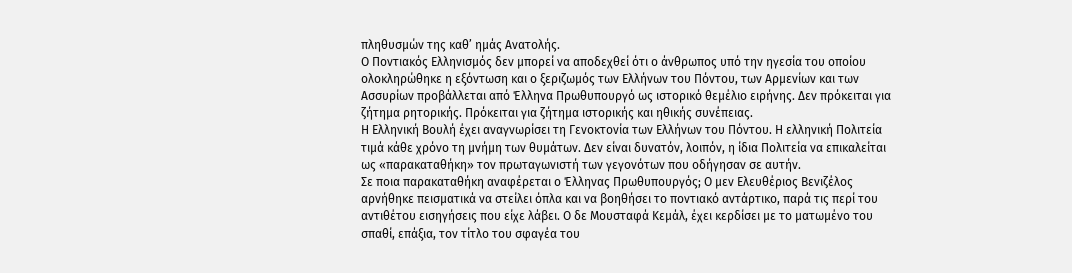πληθυσμών της καθ’ ημάς Ανατολής.
Ο Ποντιακός Ελληνισμός δεν μπορεί να αποδεχθεί ότι ο άνθρωπος υπό την ηγεσία του οποίου ολοκληρώθηκε η εξόντωση και ο ξεριζωμός των Ελλήνων του Πόντου, των Αρμενίων και των Ασσυρίων προβάλλεται από Έλληνα Πρωθυπουργό ως ιστορικό θεμέλιο ειρήνης. Δεν πρόκειται για ζήτημα ρητορικής. Πρόκειται για ζήτημα ιστορικής και ηθικής συνέπειας.
Η Ελληνική Βουλή έχει αναγνωρίσει τη Γενοκτονία των Ελλήνων του Πόντου. Η ελληνική Πολιτεία τιμά κάθε χρόνο τη μνήμη των θυμάτων. Δεν είναι δυνατόν, λοιπόν, η ίδια Πολιτεία να επικαλείται ως «παρακαταθήκη» τον πρωταγωνιστή των γεγονότων που οδήγησαν σε αυτήν.
Σε ποια παρακαταθήκη αναφέρεται ο Έλληνας Πρωθυπουργός; Ο μεν Ελευθέριος Βενιζέλος αρνήθηκε πεισματικά να στείλει όπλα και να βοηθήσει το ποντιακό αντάρτικο, παρά τις περί του αντιθέτου εισηγήσεις που είχε λάβει. Ο δε Μουσταφά Κεμάλ, έχει κερδίσει με το ματωμένο του σπαθί, επάξια, τον τίτλο του σφαγέα του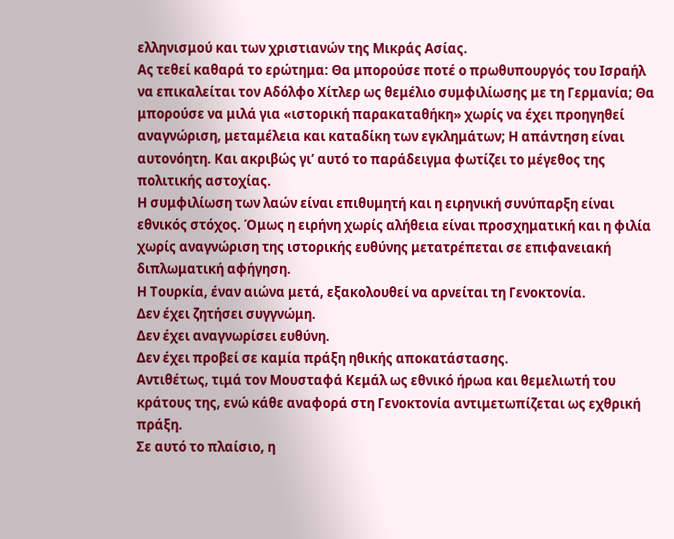ελληνισμού και των χριστιανών της Μικράς Ασίας.
Ας τεθεί καθαρά το ερώτημα: Θα μπορούσε ποτέ ο πρωθυπουργός του Ισραήλ να επικαλείται τον Αδόλφο Χίτλερ ως θεμέλιο συμφιλίωσης με τη Γερμανία; Θα μπορούσε να μιλά για «ιστορική παρακαταθήκη» χωρίς να έχει προηγηθεί αναγνώριση, μεταμέλεια και καταδίκη των εγκλημάτων; Η απάντηση είναι αυτονόητη. Και ακριβώς γι’ αυτό το παράδειγμα φωτίζει το μέγεθος της πολιτικής αστοχίας.
Η συμφιλίωση των λαών είναι επιθυμητή και η ειρηνική συνύπαρξη είναι εθνικός στόχος. Όμως η ειρήνη χωρίς αλήθεια είναι προσχηματική και η φιλία χωρίς αναγνώριση της ιστορικής ευθύνης μετατρέπεται σε επιφανειακή διπλωματική αφήγηση.
Η Τουρκία, έναν αιώνα μετά, εξακολουθεί να αρνείται τη Γενοκτονία.
Δεν έχει ζητήσει συγγνώμη.
Δεν έχει αναγνωρίσει ευθύνη.
Δεν έχει προβεί σε καμία πράξη ηθικής αποκατάστασης.
Αντιθέτως, τιμά τον Μουσταφά Κεμάλ ως εθνικό ήρωα και θεμελιωτή του κράτους της, ενώ κάθε αναφορά στη Γενοκτονία αντιμετωπίζεται ως εχθρική πράξη.
Σε αυτό το πλαίσιο, η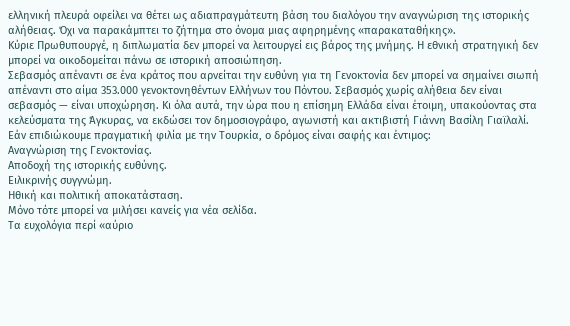ελληνική πλευρά οφείλει να θέτει ως αδιαπραγμάτευτη βάση του διαλόγου την αναγνώριση της ιστορικής αλήθειας. Όχι να παρακάμπτει το ζήτημα στο όνομα μιας αφηρημένης «παρακαταθήκης».
Κύριε Πρωθυπουργέ, η διπλωματία δεν μπορεί να λειτουργεί εις βάρος της μνήμης. Η εθνική στρατηγική δεν μπορεί να οικοδομείται πάνω σε ιστορική αποσιώπηση.
Σεβασμός απέναντι σε ένα κράτος που αρνείται την ευθύνη για τη Γενοκτονία δεν μπορεί να σημαίνει σιωπή απέναντι στο αίμα 353.000 γενοκτονηθέντων Ελλήνων του Πόντου. Σεβασμός χωρίς αλήθεια δεν είναι σεβασμός — είναι υποχώρηση. Κι όλα αυτά, την ώρα που η επίσημη Ελλάδα είναι έτοιμη, υπακούοντας στα κελεύσματα της Άγκυρας, να εκδώσει τον δημοσιογράφο, αγωνιστή και ακτιβιστή Γιάννη Βασίλη Γιαϊλαλί.
Εάν επιδιώκουμε πραγματική φιλία με την Τουρκία, ο δρόμος είναι σαφής και έντιμος:
Αναγνώριση της Γενοκτονίας.
Αποδοχή της ιστορικής ευθύνης.
Ειλικρινής συγγνώμη.
Ηθική και πολιτική αποκατάσταση.
Μόνο τότε μπορεί να μιλήσει κανείς για νέα σελίδα.
Τα ευχολόγια περί «αύριο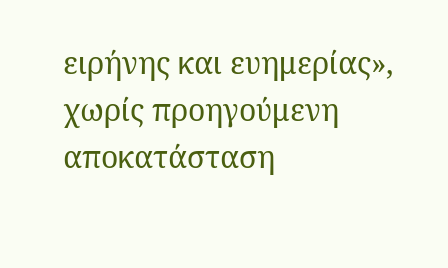ειρήνης και ευημερίας», χωρίς προηγούμενη αποκατάσταση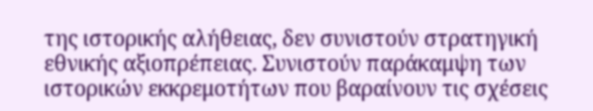της ιστορικής αλήθειας, δεν συνιστούν στρατηγική εθνικής αξιοπρέπειας. Συνιστούν παράκαμψη των ιστορικών εκκρεμοτήτων που βαραίνουν τις σχέσεις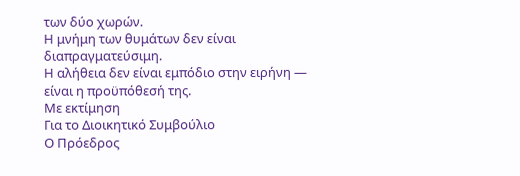των δύο χωρών.
Η μνήμη των θυμάτων δεν είναι διαπραγματεύσιμη.
Η αλήθεια δεν είναι εμπόδιο στην ειρήνη — είναι η προϋπόθεσή της.
Με εκτίμηση
Για το Διοικητικό Συμβούλιο
Ο Πρόεδρος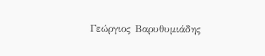Γεώργιος Βαρυθυμιάδης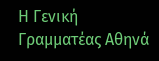Η Γενική Γραμματέας Αθηνά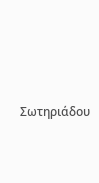Σωτηριάδου